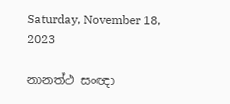Saturday, November 18, 2023

නානත්ථ සංඥා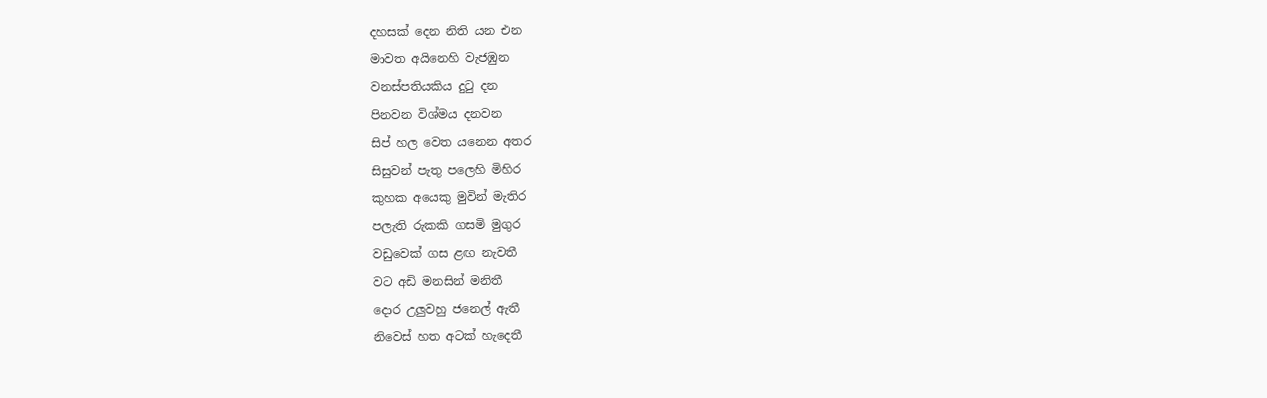දහසක් දෙන නිති යන එන
මාවත අයිනෙහි වැජඹුන
වනස්පතියකිය දුටු දන
පිනවන විශ්මය දනවන
සිප් හල වෙත යනෙන අතර
සිසුවන් පැතු පලෙහි මිහිර
කුහක අයෙකු මුවින් මැතිර
පලැති රුකකි ගසමි මුගුර
වඩුවෙක් ගස ළඟ නැවතී
වට අඩි මනසින් මනිතී
දොර උලුවහු ජනෙල් ඇතී
නිවෙස් හත අටක් හැදෙතී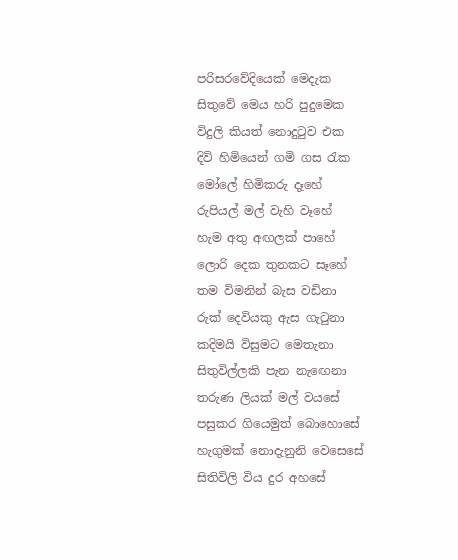පරිසරවේදියෙක් මෙදැක
සිතුවේ මෙය හරි පුදුමෙක
විදුලි කියත් නොදුටුව එක
දිවි හිමියෙන් ගමි ගස රැක
මෝලේ හිමිකරු දෑහේ
රුපියල් මල් වැහි වෑහේ
හැම අතු අඟලක් පාහේ
ලොරි දෙක තුනකට සෑහේ
තම විමනින් බැස වඩිනා
රුක් දෙවියකු ඇස ගැටුනා
කදිමයි විසුමට මෙතැනා
සිතුවිල්ලකි පැන නැඟෙනා
තරුණ ලියක් මල් වයසේ
පසුකර ගියෙමුත් බොහොසේ
හැගුමක් නොදැනුනි වෙසෙසේ
සිතිවිලි විය දුර අහසේ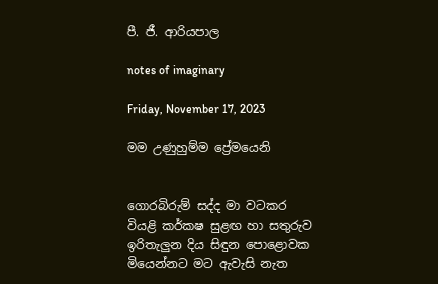පී. ජී. ආරියපාල

notes of imaginary

Friday, November 17, 2023

මම උණුහුම්ම ප්‍රේමයෙනි


ගොරබිරුම් සද්ද මා වටකර
වියළි කර්කෂ සුළඟ හා සතුරුව
ඉරිතැලුන දිය සිඳුන පොළොවක
මියෙන්නට මට ඇවැසි නැත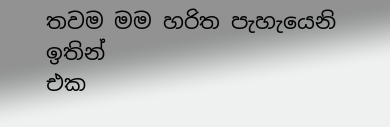තවම මම හරිත පැහැයෙනි
ඉතින්
එක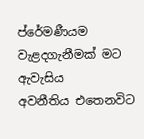ප්රේමණීයම වැළදගැනීමක් මට ඇවැසිය
අවනීතිය එතෙනවිට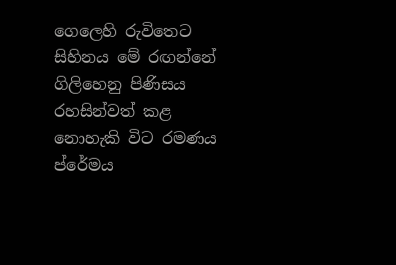ගෙලෙහි රුවිතෙට
සිහිනය මේ රඟන්නේ ගිලිහෙනු පිණිසය
රහසින්වත් කළ නොහැකි විට රමණය
ප්රේමය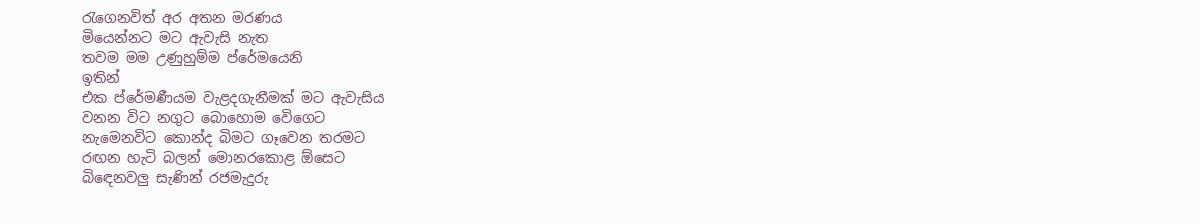රැගෙනවිත් අර අතන මරණය
මියෙන්නට මට ඇවැසි නැත
තවම මම උණුහුම්ම ප්රේමයෙනි
ඉතින්
එක ප්රේමණීයම වැළදගැනීමක් මට ඇවැසිය
වනන විට නගුට බොහොම වෙිගෙට
නැමෙනවිට කොන්ද බිමට ගෑවෙන තරමට
රඟන හැටි බලන් මොනරකොළ ඕසෙට
බිඳෙනවලු සැණින් රජමැදුරු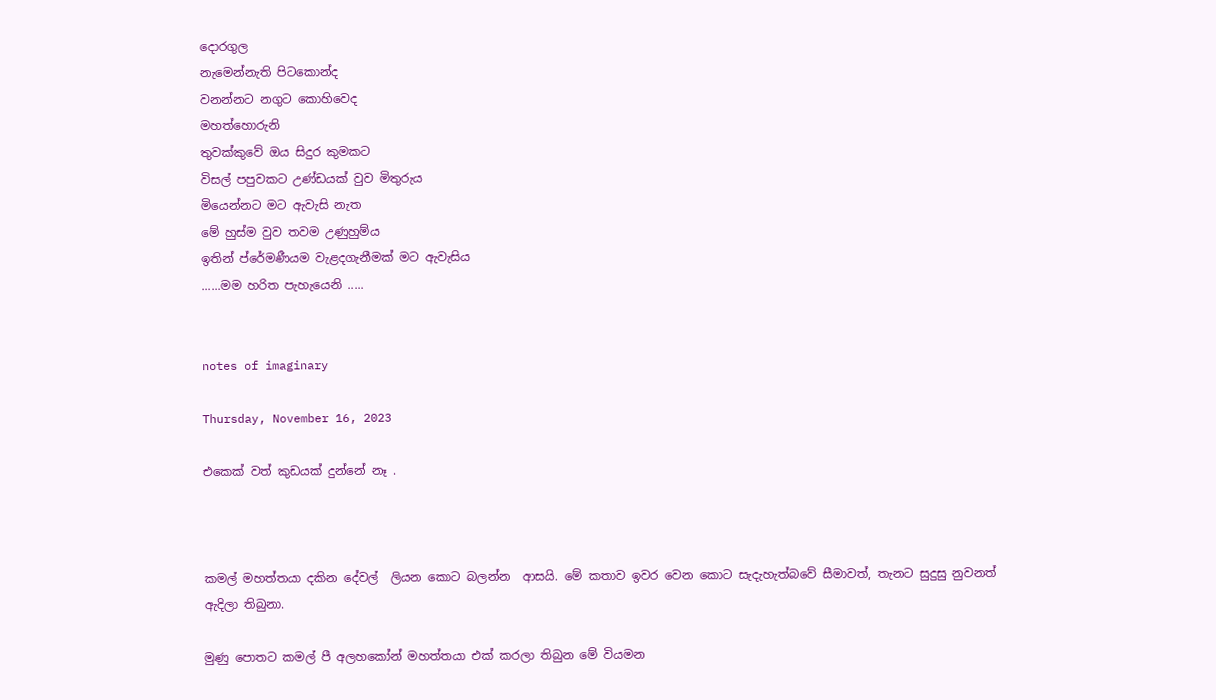දොරගුල
නැමෙන්නැති පිටකොන්ද
වනන්නට නගුට කොහිවෙද
මහත්හොරුනි
තුවක්කුවේ ඔය සිදුර කුමකට
විසල් පපුවකට උණ්ඩයක් වුව මිතුරුය
මියෙන්නට මට ඇවැසි නැත
මේ හුස්ම වුව තවම උණුහුම්ය
ඉතින් ප්රේමණීයම වැළදගැනීමක් මට ඇවැසිය
......මම හරිත පැහැයෙනි .....


notes of imaginary

Thursday, November 16, 2023

එකෙක් වත් කුඩයක් දුන්නේ නෑ .



කමල් මහත්තයා දකින දේවල්  ලියන කොට බලන්න  ආසයි. මේ කතාව ඉවර වෙන කොට සැදැහැත්බවේ සීමාවත්, තැනට සුදුසු නුවනත්  ඇදිලා තිබුනා.

මුණු පොතට කමල් පී අලහකෝන් මහත්තයා එක් කරලා තිබුන මේ වියමන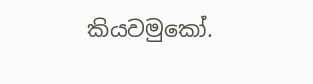කියවමුකෝ.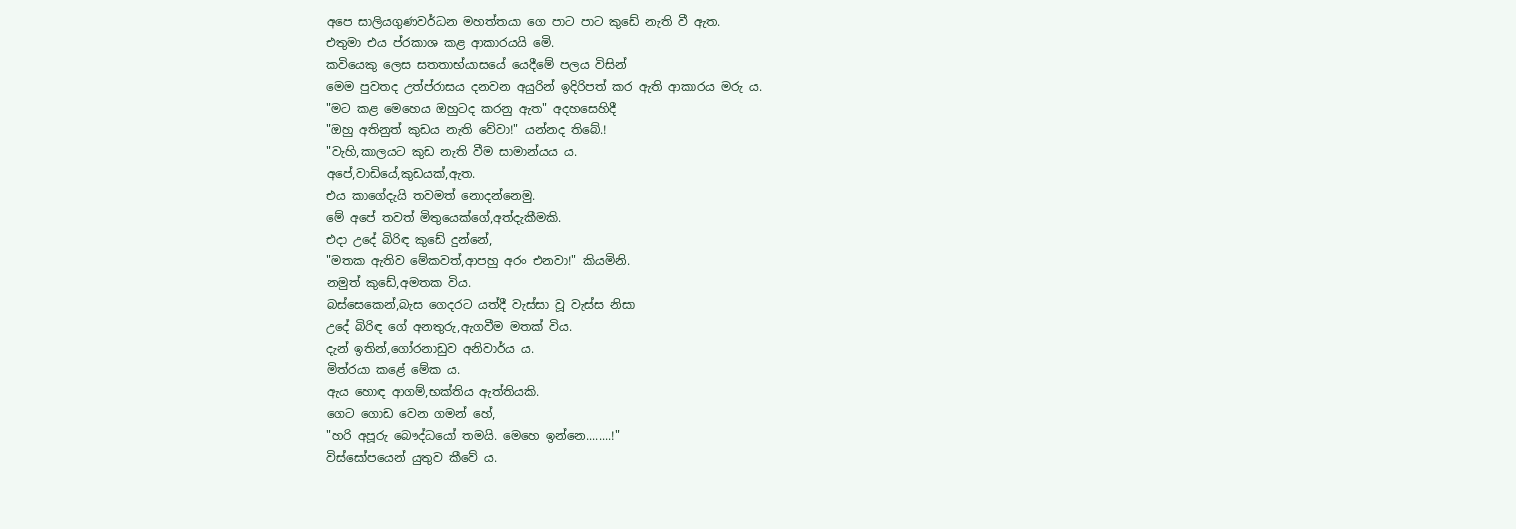අපෙ සාලියගුණවර්ධන මහත්තයා ගෙ පාට පාට කුඩේ නැති වී ඇත.
එතුමා එය ප්රකාශ කළ ආකාරයයි මෙි.
කවියෙකු ලෙස සතතාභ්යාසයේ යෙදීමේ පලය විසින්
මෙම පුවතද උත්ප්රාසය දනවන අයුරින් ඉදිරිපත් කර ඇති ආකාරය මරු ය.
"මට කළ මෙහෙය ඔහුටද කරනු ඇත" අදහසෙහිදී
"ඔහු අතිනුත් කුඩය නැති වේවා!" යන්නද තිබේ.!
"වැහි,කාලයට කුඩ නැති වීම සාමාන්යය ය.
අපේ,වාඩියේ,කුඩයක්,ඇත.
එය කාගේදැයි තවමත් නොදන්නෙමු.
මේ අපේ තවත් මිතුයෙක්ගේ,අත්දැකීමකි.
එදා උදේ බිරිඳ කුඩේ දුන්නේ,
"මතක ඇතිව මේකවත්,ආපහු අරං එනවා!" කියමිනි.
නමුත් කුඩේ,අමතක විය.
බස්සෙකෙන්,බැස ගෙදරට යත්දී වැස්සා වූ වැස්ස නිසා
උදේ බිරිඳ ගේ අනතුරු,ඇගවීම මතක් විය.
දැන් ඉතින්,ගෝරනාඩුව අනිවාර්ය ය.
මිත්රයා කළේ මේක ය.
ඇය හොඳ ආගම්,භක්තිය ඇත්තියකි.
ගෙට ගොඩ වෙන ගමන් හේ,
"හරි අපූරු බෞද්ධයෝ තමයි. මෙහෙ ඉන්නෙ........!"
විස්සෝපයෙන් යුතුව කීවේ ය.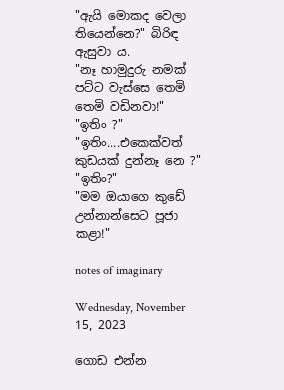"ඇයි මොකද වෙලා තියෙන්නෙ?" බිරිඳ ඇසුවා ය.
"නෑ හාමුදුරු නමක් පට්ට වැස්සෙ තෙමි තෙමි වඩිනවා!"
"ඉතිං ?"
"ඉතිං....එකෙක්වත් කුඩයක් දුන්නෑ නෙ ?"
"ඉතිං?"
"මම ඔයාගෙ කුඩේ උන්නාන්සෙට පූජා කළා!"

notes of imaginary

Wednesday, November 15, 2023

ගොඩ එන්න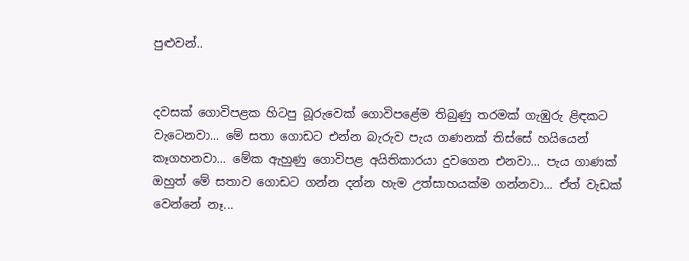පුළුවන්..


දවසක් ගොවිපළක හිටපු බූරුවෙක් ගොවිපළේම තිබුණු තරමක් ගැඹුරු ළිඳකට වැටෙනවා... මේ සතා ගොඩට එන්න බැරුව පැය ගණනක් තිස්සේ හයියෙන් කෑගහනවා... මේක ඇහුණු ගොවිපළ අයිතිකාරයා දුවගෙන එනවා... පැය ගාණක් ඔහුත් මේ සතාව ගොඩට ගන්න දන්න හැම උත්සාහයක්ම ගන්නවා... ඒත් වැඩක් වෙන්නේ නෑ...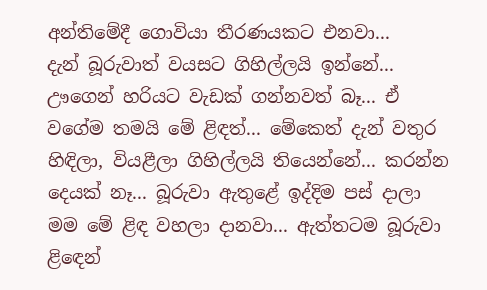අන්තිමේදී ගොවියා තීරණයකට එනවා...
දැන් බූරුවාත් වයසට ගිහිල්ලයි ඉන්නේ... ඌගෙන් හරියට වැඩක් ගන්නවත් බෑ... ඒ වගේම තමයි මේ ළිඳත්... මේකෙත් දැන් වතුර හිඳිලා, වියළීලා ගිහිල්ලයි තියෙන්නේ... කරන්න දෙයක් නෑ... බූරුවා ඇතුළේ ඉද්දිම පස් දාලා මම මේ ළිඳ වහලා දානවා... ඇත්තටම බූරුවා ළිඳෙන්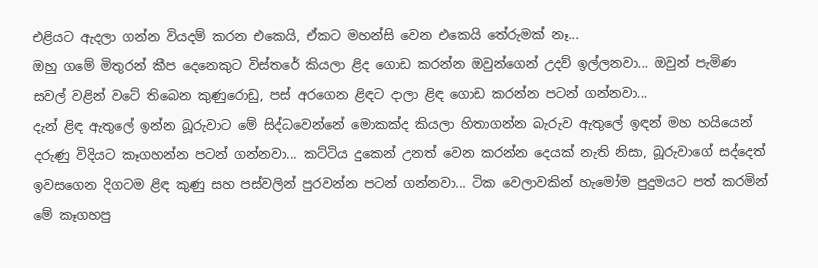එළියට ඇදලා ගන්න වියදම් කරන එකෙයි, ඒකට මහන්සි වෙන එකෙයි තේරුමක් නෑ...
ඔහු ගමේ මිතුරන් කීප දෙනෙකුට විස්තරේ කියලා ළිද ගොඩ කරන්න ඔවුන්ගෙන් උදව් ඉල්ලනවා... ඔවුන් පැමිණ සවල් වළින් වටේ තිබෙන කුණුරොඩු, පස් අරගෙන ළිඳට දාලා ළිඳ ගොඩ කරන්න පටන් ගන්නවා...
දැන් ළිඳ ඇතුලේ ඉන්න බූරුවාට මේ සිද්ධවෙන්නේ මොකක්ද කියලා හිතාගන්න බැරුව ඇතුලේ ඉඳන් මහ හයියෙන් දරුණු විදියට කෑගහන්න පටන් ගන්නවා... කට්ටිය දුකෙන් උනත් වෙන කරන්න දෙයක් නැති නිසා, බූරුවාගේ සද්දෙත් ඉවසගෙන දිගටම ළිඳ කුණු සහ පස්වලින් පුරවන්න පටන් ගන්නවා... ටික වෙලාවකින් හැමෝම පුදුමයට පත් කරමින් මේ කෑගහපු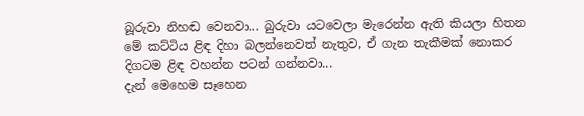බූරුවා නිහඬ වෙනවා... බුරුවා යටවෙලා මැරෙන්න ඇති කියලා හිතන මේ කට්ටිය ළිඳ දිහා බලන්නෙවත් නැතුව, ඒ ගැන තැකීමක් නොකර දිගටම ළිඳ වහන්න පටන් ගන්නවා...
දැන් මෙහෙම සෑහෙන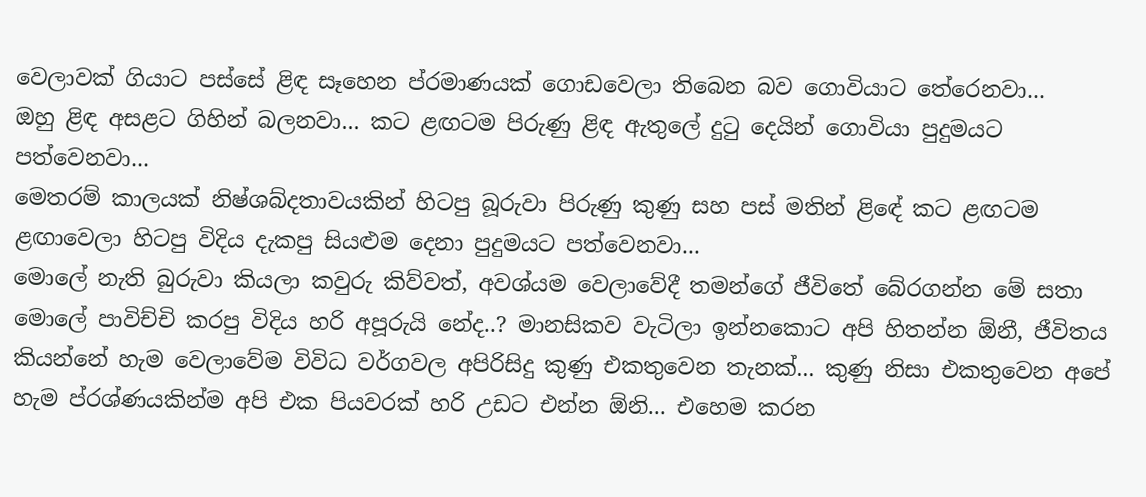වෙලාවක් ගියාට පස්සේ ළිඳ සෑහෙන ප්රමාණයක් ගොඩවෙලා තිබෙන බව ගොවියාට තේරෙනවා...
ඔහු ළිඳ අසළට ගිහින් බලනවා... කට ළඟටම පිරුණු ළිඳ ඇතුලේ දුටු දෙයින් ගොවියා පුදුමයට පත්වෙනවා...
මෙතරම් කාලයක් නිෂ්ශබ්දතාවයකින් හිටපු බූරුවා පිරුණු කුණු සහ පස් මතින් ළිඳේ කට ළඟටම ළඟාවෙලා හිටපු විදිය දැකපු සියළුම දෙනා පුදුමයට පත්වෙනවා...
මොලේ නැති බුරුවා කියලා කවුරු කිව්වත්, අවශ්යම වෙලාවේදී තමන්ගේ ජීවිතේ බේරගන්න මේ සතා මොලේ පාවිච්චි කරපු විදිය හරි අපූරුයි නේද..? මානසිකව වැටිලා ඉන්නකොට අපි හිතන්න ඕනී, ජීවිතය කියන්නේ හැම වෙලාවේම විවිධ වර්ගවල අපිරිසිදු කුණු එකතුවෙන තැනක්... කුණු නිසා එකතුවෙන අපේ හැම ප්රශ්ණයකින්ම අපි එක පියවරක් හරි උඩට එන්න ඕනි... එහෙම කරන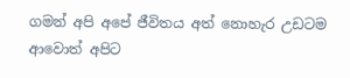ගමන් අපි අපේ ජීවිතය අත් නොහැර උඩටම ආවොත් අපිට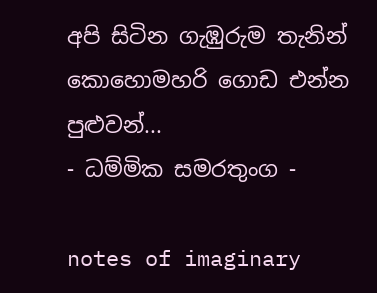අපි සිටින ගැඹුරුම තැනින් කොහොමහරි ගොඩ එන්න පුළුවන්...
- ධම්මික සමරතුංග -

notes of imaginary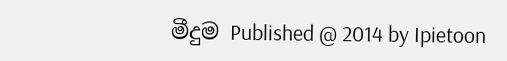මීදුම Published @ 2014 by Ipietoon